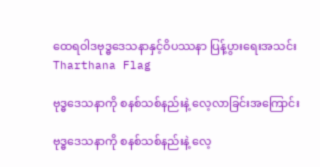ထေရဝါဒဗုဒ္ဓဒေသနာနှင့်ဝိပဿနာ ပြန့်ပွားရေးအသင်း
Tharthana Flag

ဗုဒ္ဓဒေသနာကို စနစ်သစ်နည်းနဲ့ လေ့လာခြင်းအကြောင်း

ဗုဒ္ဓဒေသနာကို စနစ်သစ်နည်းနဲ့ လေ့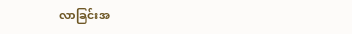လာခြင်းအ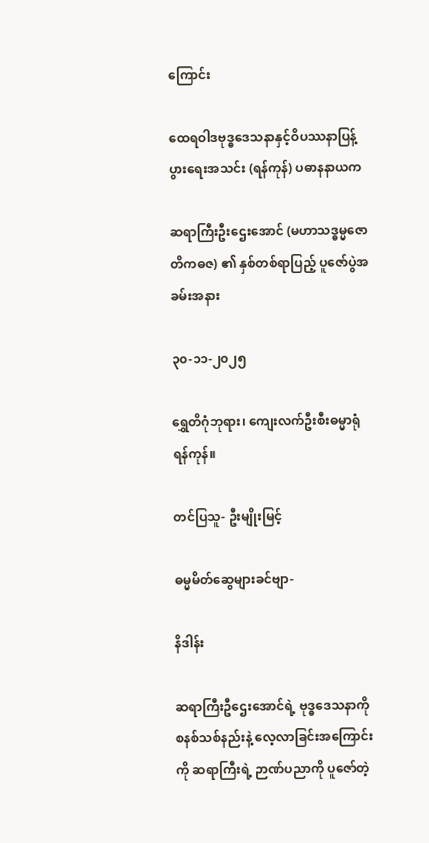ကြောင်း

ထေရဝါဒဗုဒ္ဓဒေသနာနှင့်ဝိပဿနာပြန့်ပွားရေးအသင်း (ရန်ကုန်) ပဓာနနာယက

ဆရာကြီးဦးဌေးအောင် (မဟာသဒ္ဓမ္မ‌ဇောတိကဓဇ) ၏ နှစ်တစ်ရာပြည့် ပူဇော်ပွဲအခမ်းအနား

၃၀-၁၁-၂၀၂၅

ရွှေတိဂုံဘုရား၊ ကျေးလက်ဦးစီးဓမ္မာရုံ ရန်ကုန်။

တင်ပြသူ- ဦးမျိုးမြင့်

ဓမ္မမိတ်ဆွေများခင်ဗျာ-

နိဒါန်း

ဆရာကြီးဦဌေးအောင်ရဲ့ ဗုဒ္ဓဒေသနာကို စနစ်သစ်နည်းနဲ့ လေ့လာခြင်းအကြောင်းကို ဆရာကြီးရဲ့ ဉာဏ်ပညာကို ပူဇော်တဲ့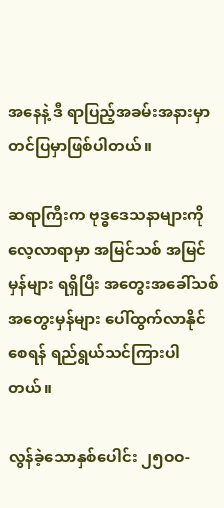အနေနဲ့ ဒီ ရာပြည့်အခမ်းအနားမှာ တင်ပြမှာဖြစ်ပါတယ်။

ဆရာကြီးက ဗုဒ္ဓဒေသနာများကိုလေ့လာရာမှာ အမြင်သစ် အမြင်မှန်များ ရရှိပြီး အတွေးအခေါ်သစ် အတွေးမှန်များ ပေါ်ထွက်လာနိုင်စေရန် ရည်ရွယ်သင်ကြားပါတယ်။

လွန်ခဲ့သောနှစ်ပေါင်း ၂၅ဝဝ-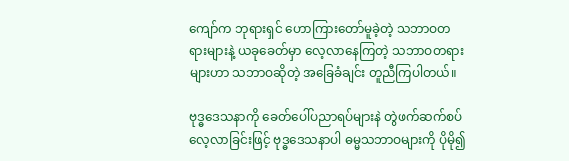ကျော်က ဘုရားရှင် ဟောကြားတော်မူခဲ့တဲ့ သဘာဝတရားများနဲ့ ယခုခေတ်မှာ လေ့လာနေကြတဲ့ သဘာဝတရားများဟာ သဘာဝဆိုတဲ့ အခြေခံချင်း တူညီကြပါတယ်။

ဗုဒ္ဓဒေသနာကို ခေတ်ပေါ်ပညာရပ်များနဲ တွဲဖက်ဆက်စပ်လေ့လာခြင်းဖြင့် ဗုဒ္ဓဒေသနာပါ ဓမ္မသဘာဝများကို ပိုမို၍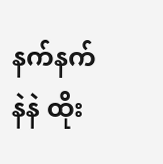နက်နက်နဲနဲ ထိုး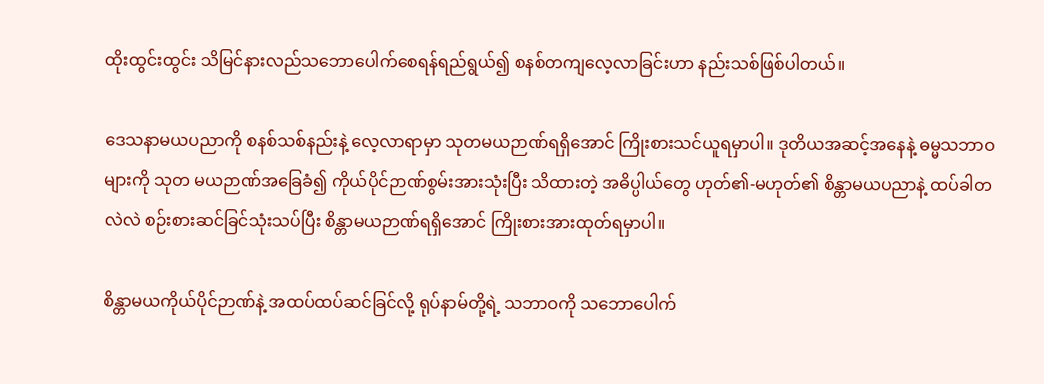ထိုးထွင်းထွင်း သိမြင်နားလည်သဘောပေါက်စေရန်ရည်ရွယ်၍ စနစ်တကျလေ့လာခြင်းဟာ နည်းသစ်ဖြစ်ပါတယ်။

ဒေသနာမယပညာကို စနစ်သစ်နည်းနဲ့ လေ့လာရာမှာ သုတမယဉာဏ်ရရှိအောင် ကြိုးစားသင်ယူရမှာပါ။ ဒုတိယအဆင့်အနေနဲ့ ဓမ္မသဘာဝများကို သုတ မယဉာဏ်အခြေခံ၍ ကိုယ်ပိုင်ဉာဏ်စွမ်းအားသုံးပြီး သိထားတဲ့ အဓိပ္ပါယ်တွေ ဟုတ်၏-မဟုတ်၏ စိန္တာမယပညာနဲ့ ထပ်ခါတလဲလဲ စဉ်းစားဆင်ခြင်သုံးသပ်ပြီး စိန္တာမယဉာဏ်ရရှိအောင် ကြိုးစားအားထုတ်ရမှာပါ။

စိန္တာမယကိုယ်ပိုင်ဉာဏ်နဲ့ အထပ်ထပ်ဆင်ခြင်လို့ ရုပ်နာမ်တို့ရဲ့ သဘာဝကို သဘောပေါက်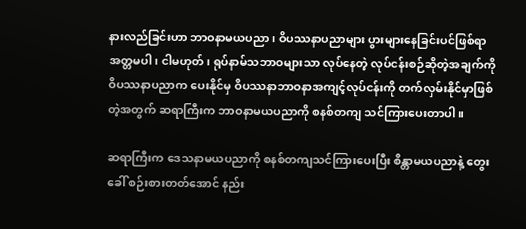နားလည်ခြင်းဟာ ဘာဝနာမယပညာ၊ ဝိပဿနာပညာများ ပွားများနေခြင်းပင်ဖြစ်ရာ အတ္တမပါ၊ ငါမဟုတ်၊ ရုပ်နာမ်သဘာဝများသာ လုပ်နေတဲ့ လုပ်ငန်းစဉ်ဆိုတဲ့အချက်ကို ဝိပဿနာပညာက ပေးနိုင်မှ ဝိပဿနာဘာဝနာအကျင့်လုပ်ငန်းကို တက်လှမ်းနိုင်မှာဖြစ်တဲ့အတွက် ဆရာကြီးက ဘာဝနာမယပညာကို စနစ်တကျ သင်ကြားပေးတာပါ။

ဆရာကြီးက ဒေသနာမယပညာကို စနစ်တကျသင်ကြားပေးပြီး စိန္တာမယပညာနဲ့ တွေးခေါ် စဉ်းစားတတ်အောင် နည်း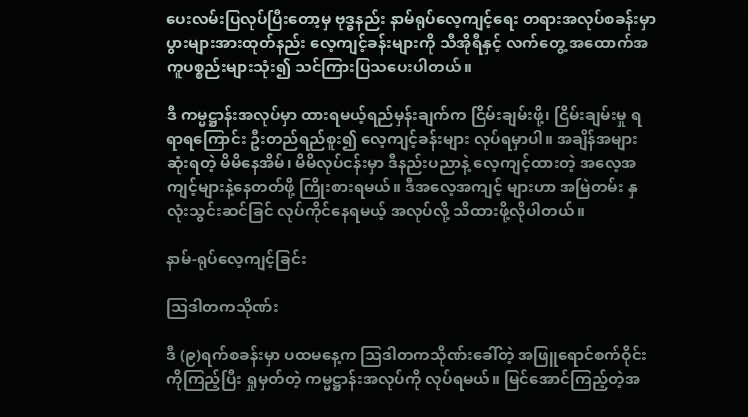ပေးလမ်းပြလုပ်ပြီးတော့မှ ဗုဒ္ဓနည်း နာမ်ရုပ်လေ့ကျင့်ရေး တရားအလုပ်စခန်းမှာ ပွားများအားထုတ်နည်း လေ့ကျင့်ခန်းများကို သီအိုရီနှင့် လက်တွေ့ အထောက်အကူပစ္စည်းများသုံး၍ သင်ကြားပြသပေးပါတယ်။

ဒီ ကမ္မဋ္ဌာန်းအလုပ်မှာ ထားရမယ့်ရည်မှန်းချက်က ငြိမ်းချမ်းဖို့၊ ငြိမ်းချမ်းမှု ရရာရကြောင်း ဦးတည်ရည်စူး၍ လေ့ကျင့်ခန်းများ လုပ်ရမှာပါ။ အချိန်အများဆုံးရတဲ့ မိမိနေအိမ်၊ မိမိလုပ်ငန်းမှာ ဒီနည်းပညာနဲ့ လေ့ကျင့်ထားတဲ့ အလေ့အကျင့်များနဲ့နေတတ်ဖို့ ကြိုးစားရမယ်။ ဒီအလေ့အကျင့် များဟာ အမြဲတမ်း နှလုံးသွင်းဆင်ခြင် လုပ်ကိုင်နေရမယ့် အလုပ်လို့ သိထားဖို့လိုပါတယ်။

နာမ်-ရုပ်လေ့ကျင့်ခြင်း

သြဒါတကသိုဏ်း

ဒီ (၉)ရက်စခန်းမှာ ပထမနေ့က သြဒါတကသိုဏ်းခေါ်တဲ့ အဖြူရောင်စက်ဝိုင်းကိုကြည့်ပြီး ရှုမှတ်တဲ့ ကမ္မဋ္ဌာန်းအလုပ်ကို လုပ်ရမယ်။ မြင်အောင်ကြည့်တဲ့အ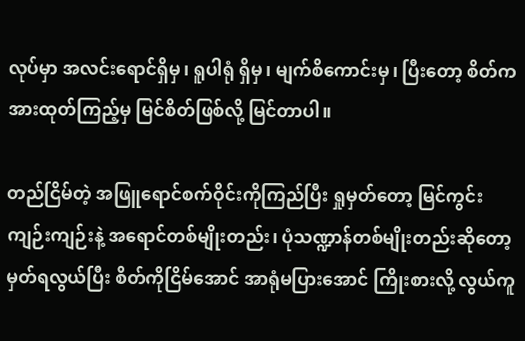လုပ်မှာ အလင်းရောင်ရှိမှ၊ ရူပါရုံ ရှိမှ၊ မျက်စိကောင်းမှ၊ ပြီးတော့ စိတ်က အားထုတ်ကြည့်မှ မြင်စိတ်ဖြစ်လို့ မြင်တာပါ။

တည်ငြိမ်တဲ့ အဖြူရောင်စက်ဝိုင်းကိုကြည်ပြီး ရှုမှတ်တော့ မြင်ကွင်း ကျဉ်းကျဉ်းနဲ့ အရောင်တစ်မျိုးတည်း၊ ပုံသဏ္ဍာန်တစ်မျိုးတည်းဆိုတော့ မှတ်ရလွယ်ပြီး စိတ်ကိုငြိမ်အောင် အာရုံမပြားအောင် ကြိုးစားလို့ လွယ်ကူ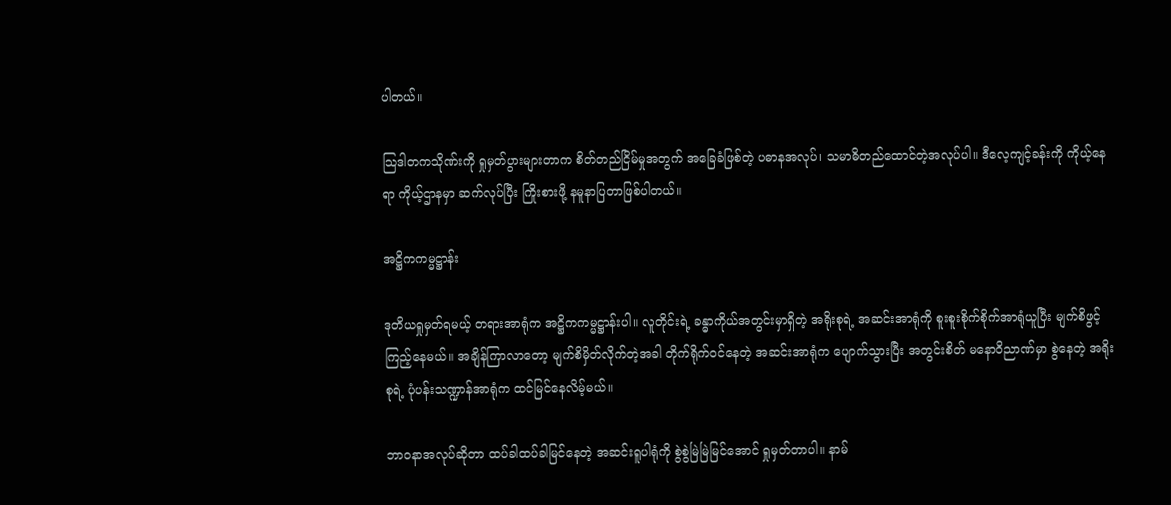ပါတယ်။

သြဒါတကသိုဏ်းကို ရှုမှတ်ပွားများတာက စိတ်တည်ငြိမ်မှုအတွက် အခြေခံဖြစ်တဲ့ ပဓာနအလုပ်၊ သမာဓိတည်ထောင်တဲ့အလုပ်ပါ။ ဒီလေ့ကျင့်ခန်းကို ကိုယ့်နေရာ ကိုယ့်ဌာနမှာ ဆက်လုပ်ပြီး ကြိုးစားဖို့ နမူနာပြတာဖြစ်ပါတယ်။

အဋ္ဌိကကမ္မဋ္ဌာန်း

ဒုတိယရှုမှတ်ရမယ့် တရားအာရုံက အဋ္ဌိကကမ္မဋ္ဌာန်းပါ။ လူတိုင်းရဲ့ ခန္ဓာကိုယ်အတွင်းမှာရှိတဲ့ အရိုးစုရဲ့ အဆင်းအာရုံကို စူးစူးစိုက်စိုက်အာရုံယူပြီး မျက်စိဖွင့်ကြည့်နေမယ်။ အချိန်ကြာလာတော့ မျက်စိမှိတ်လိုက်တဲ့အခါ တိုက်ရိုက်ဝင်နေတဲ့ အဆင်းအာရုံက ပျောက်သွားပြီး အတွင်းစိတ် မနောဝိညာဏ်မှာ စွဲနေတဲ့ အရိုးစုရဲ့ ပုံပန်းသဏ္ဍာန်အာရုံက ထင်မြင်နေလိမ့်မယ်။

ဘာဝနာအလုပ်ဆိုတာ ထပ်ခါထပ်ခါမြင်နေတဲ့ အဆင်းရူပါရုံကို စွဲစွဲမြဲမြဲမြင်အောင် ရှုမှတ်တာပါ။ နာမ်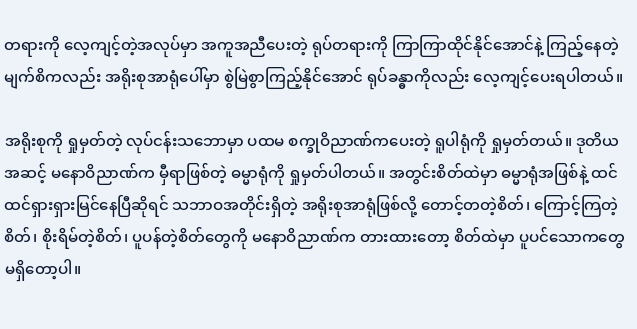တရားကို လေ့ကျင့်တဲ့အလုပ်မှာ အကူအညီပေးတဲ့ ရုပ်တရားကို ကြာကြာထိုင်နိုင်အောင်နဲ့ ကြည့်နေတဲ့မျက်စိကလည်း အရိုးစုအာရုံပေါ်မှာ စွဲမြဲစွာကြည့်နိုင်အောင် ရုပ်ခန္ဓာကိုလည်း လေ့ကျင့်ပေးရပါတယ်။

အရိုးစုကို ရှုမှတ်တဲ့ လုပ်ငန်းသဘောမှာ ပထမ စက္ခုဝိညာဏ်ကပေးတဲ့ ရူပါရုံကို ရှုမှတ်တယ်။ ဒုတိယအဆင့် မနောဝိညာဏ်က မှီရာဖြစ်တဲ့ ဓမ္မာရုံကို ရှုမှတ်ပါတယ်။ အတွင်းစိတ်ထဲမှာ ဓမ္မာရုံအဖြစ်နဲ့ ထင်ထင်ရှားရှားမြင်နေပြီဆိုရင် သဘာဝအတိုင်းရှိတဲ့ အရိုးစုအာရုံဖြစ်လို့ တောင့်တတဲ့စိတ်၊ ကြောင့်ကြတဲ့စိတ်၊ စိုးရိမ်တဲ့စိတ်၊ ပူပန်တဲ့စိတ်တွေကို မနောဝိညာဏ်က တားထားတော့ စိတ်ထဲမှာ ပူပင်သောကတွေ မရှိတော့ပါ။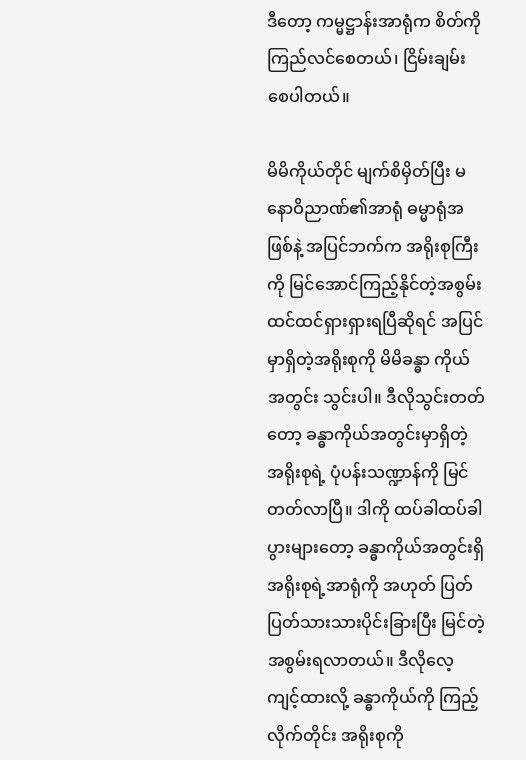ဒီတော့ ကမ္မဋ္ဌာန်းအာရုံက စိတ်ကို ကြည်လင်စေတယ်၊ ငြိမ်းချမ်းစေပါတယ်။

မိမိကိုယ်တိုင် မျက်စိမှိတ်ပြီး မနောဝိညာဏ်၏အာရုံ ဓမ္မာရုံအဖြစ်နဲ့ အပြင်ဘက်က အရိုးစုကြီးကို မြင်အောင်ကြည့်နိုင်တဲ့အစွမ်း ထင်ထင်ရှားရှားရပြီဆိုရင် အပြင်မှာရှိတဲ့အရိုးစုကို မိမိခန္ဓာ ကိုယ်အတွင်း သွင်းပါ။ ဒီလိုသွင်းတတ်တော့ ခန္ဓာကိုယ်အတွင်းမှာရှိတဲ့ အရိုးစုရဲ့ ပုံပန်းသဏ္ဍာန်ကို မြင်တတ်လာပြီ။ ဒါကို ထပ်ခါထပ်ခါပွားများတော့ ခန္ဓာကိုယ်အတွင်းရှိ အရိုးစုရဲ့အာရုံကို အဟုတ် ပြတ်ပြတ်သားသားပိုင်းခြားပြီး မြင်တဲ့အစွမ်းရလာတယ်။ ဒီလိုလေ့ကျင့်ထားလို့ ခန္ဓာကိုယ်ကို ကြည့်လိုက်တိုင်း အရိုးစုကို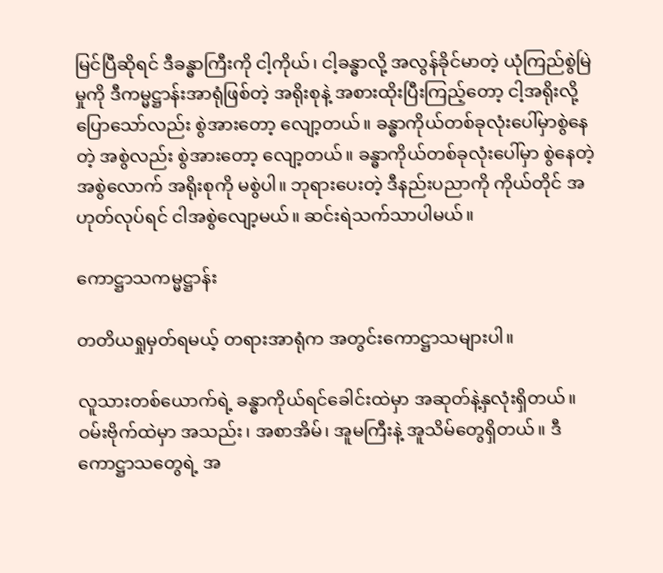မြင်ပြီဆိုရင် ဒီခန္ဓာကြီးကို ငါ့ကိုယ်၊ ငါ့ခန္ဓာလို့ အလွန်ခိုင်မာတဲ့ ယုံကြည်စွဲမြဲမှုကို ဒီကမ္မဋ္ဌာန်းအာရုံဖြစ်တဲ့ အရိုးစုနဲ့ အစားထိုးပြီးကြည့်တော့ ငါ့အရိုးလို့ပြောသော်လည်း စွဲအားတော့ လျော့တယ်။ ခန္ဓာကိုယ်တစ်ခုလုံးပေါ်မှာစွဲနေတဲ့ အစွဲလည်း စွဲအားတော့ လျော့တယ်။ ခန္ဓာကိုယ်တစ်ခုလုံးပေါ်မှာ စွဲနေတဲ့အစွဲလောက် အရိုးစုကို မစွဲပါ။ ဘုရားပေးတဲ့ ဒီနည်းပညာကို ကိုယ်တိုင် အဟုတ်လုပ်ရင် ငါအစွဲလျော့မယ်။ ဆင်းရဲသက်သာပါမယ်။

ကောဋ္ဌာသကမ္မဋ္ဌာန်း

တတိယရှုမှတ်ရမယ့် တရားအာရုံက အတွင်းကောဋ္ဌာသများပါ။

လူသားတစ်ယောက်ရဲ့ ခန္ဓာကိုယ်ရင်ခေါင်းထဲမှာ အဆုတ်နဲ့နှလုံးရှိတယ်။ ဝမ်းဗိုက်ထဲမှာ အသည်း၊ အစာအိမ်၊ အူမကြီးနဲ့ အူသိမ်တွေရှိတယ်။ ဒီကောဋ္ဌာသတွေရဲ့ အ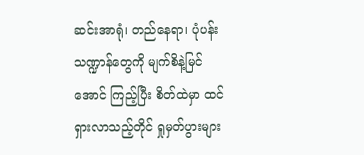ဆင်းအာရုံ၊ တည်နေရာ၊ ပုံပန်းသဏ္ဍာန်တွေကို မျက်စိနဲ့မြင်အောင် ကြည့်ပြီး စိတ်ထဲမှာ ထင်ရှားလာသည့်တိုင် ရှုမှတ်ပွားများ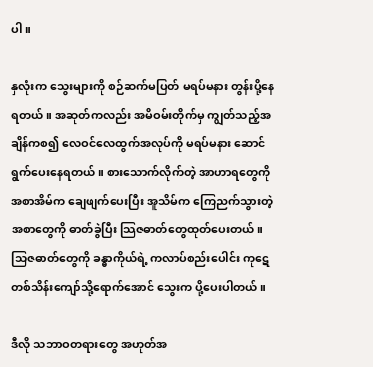ပါ။

နှလုံးက သွေးများကို စဉ်ဆက်မပြတ် မရပ်မနား တွန်းပို့နေရတယ်။ အဆုတ်ကလည်း အမိဝမ်းတိုက်မှ ကျွတ်သည့်အချိန်ကစ၍ လေဝင်လေထွက်အလုပ်ကို မရပ်မနား ဆောင်ရွက်ပေးနေရတယ်။ စားသောက်လိုက်တဲ့ အာဟာရတွေကို အစာအိမ်က ချေဖျက်ပေးပြီး အူသိမ်က ကြေညက်သွားတဲ့အစာတွေကို ဓာတ်ခွဲပြီး သြဇဓာတ်တွေထုတ်ပေးတယ်။ သြဇဓာတ်တွေကို ခန္ဓာကိုယ်ရဲ့ ကလာပ်စည်းပေါင်း ကုဋေတစ်သိန်းကျော်သို့ရောက်အောင် သွေးက ပို့ပေးပါတယ်။

ဒီလို သဘာဝတရားတွေ အဟုတ်အ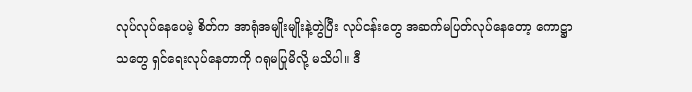လုပ်လုပ်နေပေမဲ့ စိတ်က အာရုံအမျိုးမျိုးနဲ့တွဲပြီး လုပ်ငန်းတွေ အဆက်မပြတ်လုပ်နေတော့ ကောဋ္ဌာသတွေ ရှင်ရေးလုပ်နေတာကို ဂရုမပြုမိလို့ မသိပါ။ ဒီ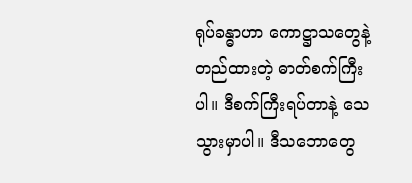ရုပ်ခန္ဓာဟာ ကောဋ္ဌာသတွေနဲ့တည်ထားတဲ့ ဓာတ်စက်ကြီးပါ။ ဒီစက်ကြီးရပ်တာနဲ့ သေသွားမှာပါ။ ဒီသဘောတွေ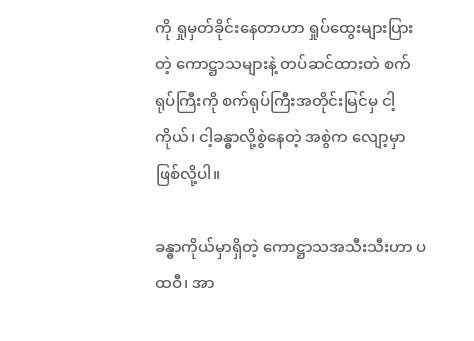ကို ရှုမှတ်ခိုင်းနေတာဟာ ရှုပ်ထွေးများပြားတဲ့ ကောဋ္ဌာသများနဲ့ တပ်ဆင်ထားတဲ စက်ရုပ်ကြီးကို စက်ရုပ်ကြီးအတိုင်းမြင်မှ ငါ့ကိုယ်၊ ငါ့ခန္ဓာလို့စွဲနေတဲ့ အစွဲက လျော့မှာဖြစ်လို့ပါ။

ခန္ဓာကိုယ်မှာရှိတဲ့ ကောဋ္ဌာသအသီးသီးဟာ ပထဝီ၊ အာ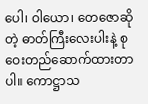ပေါ၊ ဝါယော၊ တေဇောဆိုတဲ့ ဓာတ်ကြီးလေးပါးနဲ့ စုဝေးတည်ဆောက်ထားတာပါ။ ကောဋ္ဌာသ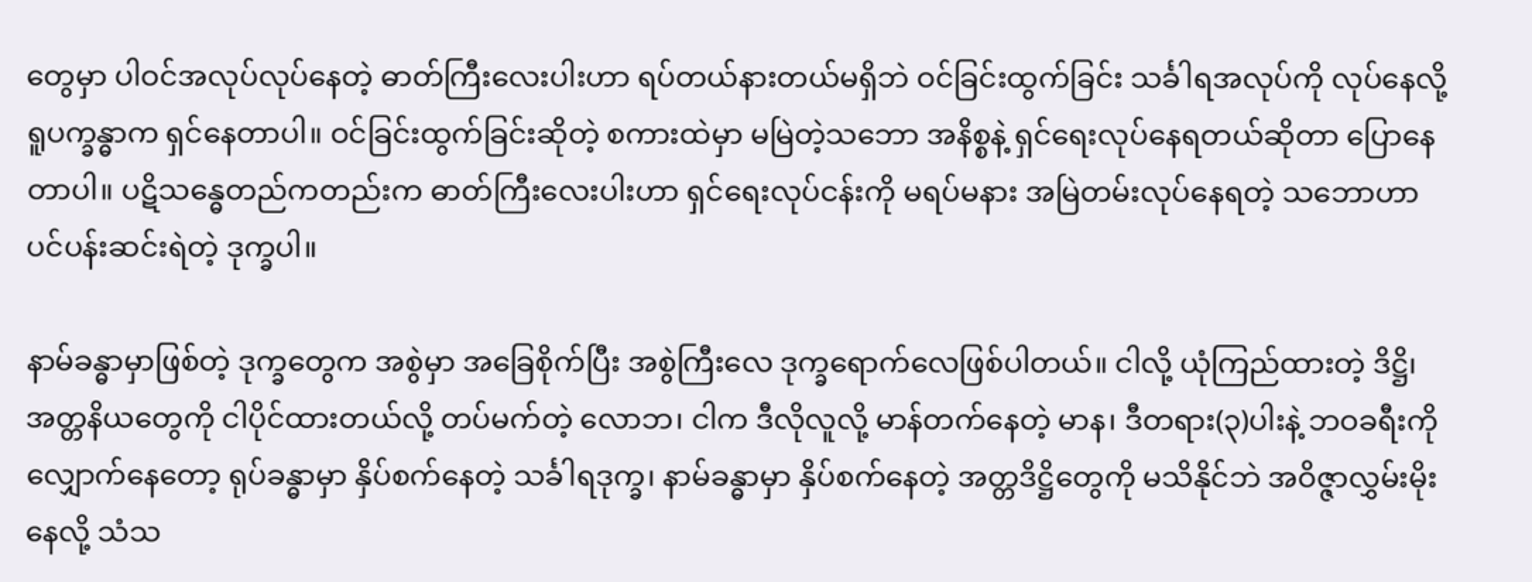တွေမှာ ပါဝင်အလုပ်လုပ်နေတဲ့ ဓာတ်ကြီးလေးပါးဟာ ရပ်တယ်နားတယ်မရှိဘဲ ဝင်ခြင်းထွက်ခြင်း သင်္ခါရအလုပ်ကို လုပ်နေလို့ ရူပက္ခန္ဓာက ရှင်နေတာပါ။ ဝင်ခြင်းထွက်ခြင်းဆိုတဲ့ စကားထဲမှာ မမြဲတဲ့သဘော အနိစ္စနဲ့ ရှင်ရေးလုပ်နေရတယ်ဆိုတာ ပြောနေတာပါ။ ပဋိသန္ဓေတည်ကတည်းက ဓာတ်ကြီးလေးပါးဟာ ရှင်ရေးလုပ်ငန်းကို မရပ်မနား အမြဲတမ်းလုပ်နေရတဲ့ သဘောဟာ ပင်ပန်းဆင်းရဲတဲ့ ဒုက္ခပါ။

နာမ်ခန္ဓာမှာဖြစ်တဲ့ ဒုက္ခတွေက အစွဲမှာ အခြေစိုက်ပြီး အစွဲကြီးလေ ဒုက္ခရောက်လေဖြစ်ပါတယ်။ ငါလို့ ယုံကြည်ထားတဲ့ ဒိဋ္ဌိ၊ အတ္တနိယတွေကို ငါပိုင်ထားတယ်လို့ တပ်မက်တဲ့ လောဘ၊ ငါက ဒီလိုလူလို့ မာန်တက်နေတဲ့ မာန၊ ဒီတရား(၃)ပါးနဲ့ ဘဝခရီးကိုလျှောက်နေတော့ ရုပ်ခန္ဓာမှာ နှိပ်စက်နေတဲ့ သင်္ခါရဒုက္ခ၊ နာမ်ခန္ဓာမှာ နှိပ်စက်နေတဲ့ အတ္တဒိဋ္ဌိတွေကို မသိနိုင်ဘဲ အဝိဇ္ဇာလွှမ်းမိုး နေလို့ သံသ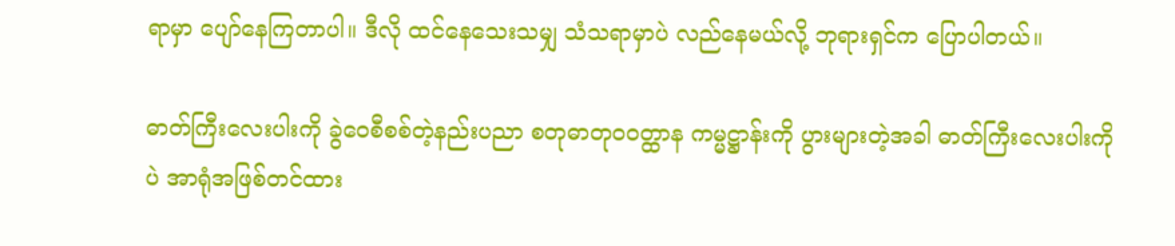ရာမှာ ပျော်နေကြတာပါ။ ဒီလို ထင်နေသေးသမျှ သံသရာမှာပဲ လည်နေမယ်လို့ ဘုရားရှင်က ပြောပါတယ်။

ဓာတ်ကြီးလေးပါးကို ခွဲဝေစီစစ်တဲ့နည်းပညာ စတုဓာတုဝဝတ္ထာန ကမ္မဋ္ဌာန်းကို ပွားများတဲ့အခါ ဓာတ်ကြီးလေးပါးကိုပဲ အာရုံအဖြစ်တင်ထား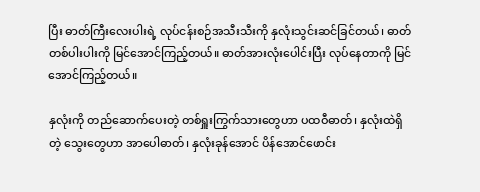ပြီး ဓာတ်ကြီးလေးပါးရဲ့ လုပ်ငန်းစဉ်အသီးသီးကို နှလုံးသွင်းဆင်ခြင်တယ်၊ ဓာတ်တစ်ပါးပါးကို မြင်အောင်ကြည့်တယ်။ ဓာတ်အားလုံးပေါင်းပြီး လုပ်နေတာကို မြင်အောင်ကြည့်တယ်။

နှလုံးကို တည်ဆောက်ပေးတဲ့ တစ်ရှူးကြွက်သားတွေဟာ ပထဝီဓာတ်၊ နှလုံးထဲရှိတဲ့ သွေးတွေဟာ အာပေါဓာတ်၊ နှလုံးခုန်အောင် ပိန်အောင်ဖောင်း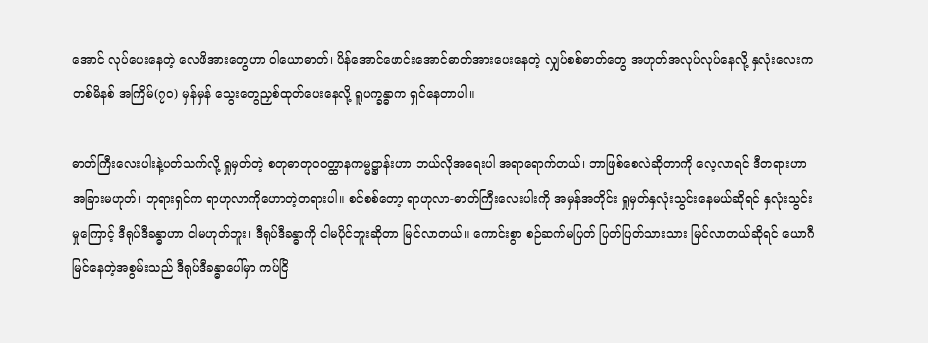အောင် လုပ်ပေးနေတဲ့ လေဖိအားတွေဟာ ဝါယောဓာတ်၊ ပိန်အောင်ဖောင်းအောင်ဓာတ်အားပေးနေတဲ့ လျှပ်စစ်ဓာတ်တွေ အဟုတ်အလုပ်လုပ်နေလို့ နှလုံးလေးက တစ်မိနစ် အကြိမ်(၇၀) မှန်မှန် သွေးတွေညှစ်ထုတ်ပေးနေလို့ ရူပက္ခန္ဓာက ရှင်နေတာပါ။

ဓာတ်ကြီးလေးပါးနဲ့ပတ်သက်လို့ ရှုမှတ်တဲ့ စတုဓာတုဝဝတ္ထာနကမ္မဋ္ဌာန်းဟာ ဘယ်လိုအရေးပါ အရာရောက်တယ်၊ ဘာဖြစ်စေလဲဆိုတာကို လေ့လာရင် ဒီတရားဟာ အခြားမဟုတ်၊ ဘုရားရှင်က ရာဟုလာကိုဟောတဲ့တရားပါ။ စင်စစ်တော့ ရာဟုလာ-ဓာတ်ကြီးလေးပါးကို အမှန်အတိုင်း ရှုမှတ်နှလုံးသွင်းနေမယ်ဆိုရင် နှလုံးသွင်းမှုကြောင့် ဒီရုပ်ဒီခန္ဓာဟာ ငါမဟုတ်ဘူး၊ ဒီရုပ်ဒီခန္ဓာကို ငါမပိုင်ဘူးဆိုတာ မြင်လာတယ်။ ကောင်းစွာ စဉ်ဆက်မပြတ် ပြတ်ပြတ်သားသား မြင်လာတယ်ဆိုရင် ယောဂီမြင်နေတဲ့အစွမ်းသည် ဒီရုပ်ဒီခန္ဓာပေါ်မှာ ကပ်ငြိ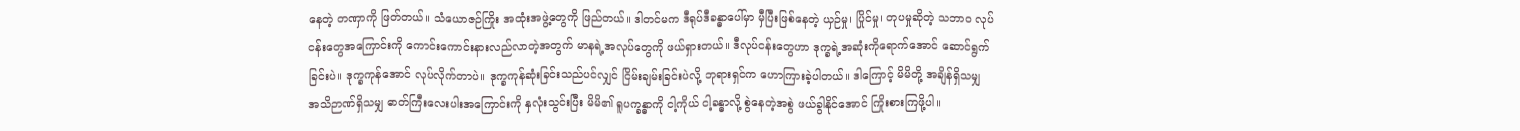နေတဲ့ တဏှာကို ဖြတ်တယ်။ သံယောဇဉ်ကြိုး အထုံးအဖွဲ့တွေကို ဖြည်တယ်။ ဒါတင်မက ဒီရုပ်ဒီခန္ဓာပေါ်မှာ မှီပြီးဖြစ်နေတဲ့ ယှဉ်မှု၊ ပြိုင်မှု၊ တုပမှုဆိုတဲ့ သဘာဝ လုပ်ငန်းတွေအကြောင်းကို ကောင်းကောင်းနားလည်လာတဲ့အတွက် မာနရဲ့အလုပ်တွေကို ဖယ်ရှားတယ်။ ဒီလုပ်ငန်းတွေဟာ ဒုက္ခရဲ့အဆုံးကိုရောက်အောင် ဆောင်ရွက်ခြင်းပဲ။ ဒုက္ခကုန်အောင် လုပ်လိုက်တာပဲ။ ဒုက္ခကုန်ဆုံးခြင်းသည်ပင်လျှင် ငြိမ်းချမ်းခြင်းပဲလို့ ဘုရားရှင်က ဟောကြားခဲ့ပါတယ်။ ဒါကြောင့် မိမိတို့ အချိန်ရှိသမျှ အသိဉာဏ်ရှိသမျှ ဓာတ်ကြီးလေးပါးအကြောင်းကို နှလုံးသွင်းပြီး မိမိ၏ ရူပက္ခန္ဓာကို ငါ့ကိုယ် ငါ့ခန္ဓာလို့ စွဲနေတဲ့အစွဲ ဖယ်ခွါနိုင်အောင် ကြိုးစားကြဖို့ပါ။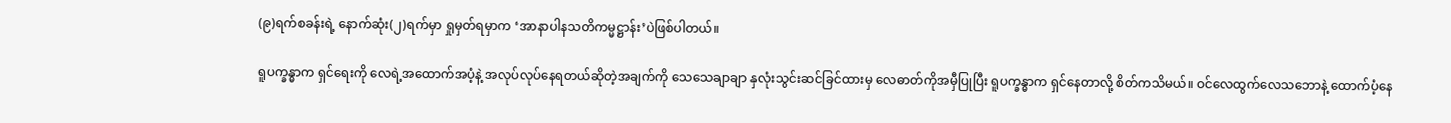(၉)ရက်စခန်းရဲ့ နောက်ဆုံး(၂)ရက်မှာ ရှုမှတ်ရမှာက ‘အာနာပါနသတိကမ္မဋ္ဌာန်း’ပဲဖြစ်ပါတယ်။

ရူပက္ခန္ဓာက ရှင်ရေးကို လေရဲ့အထောက်အပံ့နဲ့ အလုပ်လုပ်နေရတယ်ဆိုတဲ့အချက်ကို သေသေချာချာ နှလုံးသွင်းဆင်ခြင်ထားမှ လေဓာတ်ကိုအမှီပြုပြီး ရူပက္ခန္ဓာက ရှင်နေတာလို့ စိတ်ကသိမယ်။ ဝင်လေထွက်လေသဘောနဲ့ ထောက်ပံ့နေ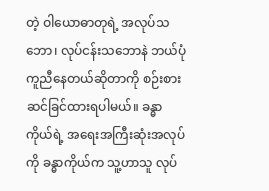တဲ့ ဝါယောဓာတုရဲ့ အလုပ်သဘော၊ လုပ်ငန်းသဘောနဲ ဘယ်ပုံကူညီနေတယ်ဆိုတာကို စဉ်းစားဆင်ခြင်ထားရပါမယ်။ ခန္ဓာကိုယ်ရဲ့ အရေးအကြီးဆုံးအလုပ်ကို ခန္ဓာကိုယ်က သူ့ဟာသူ လုပ်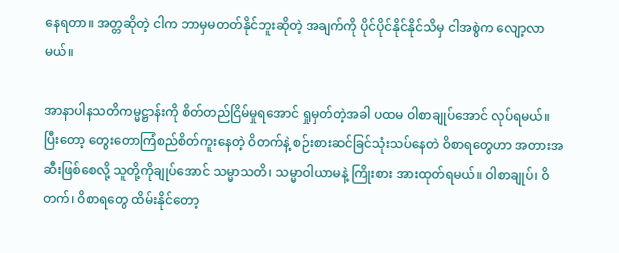နေရတာ။ အတ္တဆိုတဲ့ ငါက ဘာမှမတတ်နိုင်ဘူးဆိုတဲ့ အချက်ကို ပိုင်ပိုင်နိုင်နိုင်သိမှ ငါအစွဲက လျော့လာမယ်။

အာနာပါနသတိကမ္မဋ္ဌာန်းကို စိတ်တည်ငြိမ်မှုရအောင် ရှုမှတ်တဲ့အခါ ပထမ ဝါစာချုပ်အောင် လုပ်ရမယ်။ ပြီးတော့ တွေးတောကြံစည်စိတ်ကူးနေတဲ့ ဝိတက်နဲ့ စဉ်းစားဆင်ခြင်သုံးသပ်နေတဲ ဝိစာရတွေဟာ အတားအဆီးဖြစ်စေလို့ သူတို့ကိုချုပ်အောင် သမ္မာသတိ၊ သမ္မာဝါယာမနဲ့ ကြိုးစား အားထုတ်ရမယ်။ ဝါစာချုပ်၊ ဝိတက်၊ ဝိစာရတွေ ထိမ်းနိုင်တော့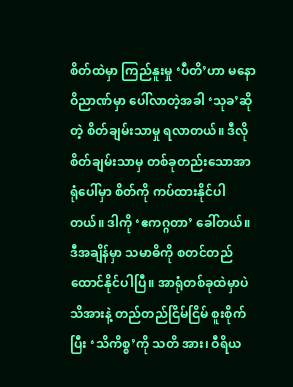စိတ်ထဲမှာ ကြည်နူးမှု ‘ပီတိ’ဟာ မနောဝိညာဏ်မှာ ပေါ်လာတဲ့အခါ ‘သုခ’ဆိုတဲ့ စိတ်ချမ်းသာမှု ရလာတယ်။ ဒီလို စိတ်ချမ်းသာမှ တစ်ခုတည်းသောအာရုံပေါ်မှာ စိတ်ကို ကပ်ထားနိုင်ပါတယ်။ ဒါကို ‘ဧကဂ္ဂတာ’ ခေါ်တယ်။ ဒီအချိန်မှာ သမာဓိကို စတင်တည်ထောင်နိုင်ပါပြီ။ အာရုံတစ်ခုထဲမှာပဲ သိအားနဲ့ တည်တည်ငြိမ်ငြိမ် စူးစိုက်ပြီး ‘သိကိစ္စ’ကို သတိ အား၊ ဝီရိယ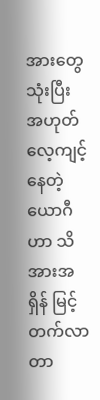အားတွေသုံးပြီး အဟုတ်လေ့ကျင့်နေတဲ့ယောဂီဟာ သိအားအရှိန် မြင့်တက်လာတာ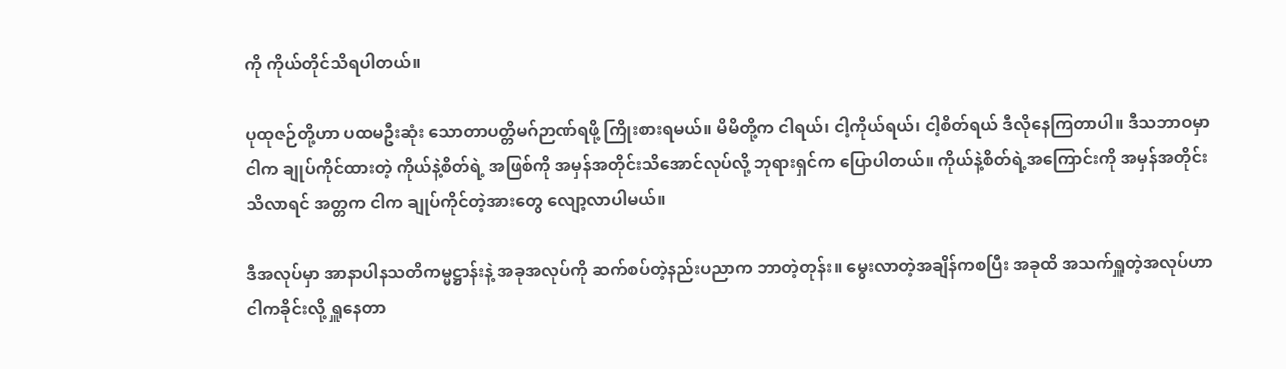ကို ကိုယ်တိုင်သိရပါတယ်။

ပုထုဇဉ်တို့ဟာ ပထမဦးဆုံး သောတာပတ္တိမဂ်ဉာဏ်ရဖို့ ကြိုးစားရမယ်။ မိမိတို့က ငါရယ်၊ ငါ့ကိုယ်ရယ်၊ ငါ့စိတ်ရယ် ဒီလိုနေကြတာပါ။ ဒီသဘာဝမှာ ငါက ချုပ်ကိုင်ထားတဲ့ ကိုယ်နဲ့စိတ်ရဲ့ အဖြစ်ကို အမှန်အတိုင်းသိအောင်လုပ်လို့ ဘုရားရှင်က ပြောပါတယ်။ ကိုယ်နဲ့စိတ်ရဲ့အကြောင်းကို အမှန်အတိုင်းသိလာရင် အတ္တက ငါက ချုပ်ကိုင်တဲ့အားတွေ လျော့လာပါမယ်။

ဒီအလုပ်မှာ အာနာပါနသတိကမ္မဋ္ဌာန်းနဲ့ အခုအလုပ်ကို ဆက်စပ်တဲ့နည်းပညာက ဘာတဲ့တုန်း။ မွေးလာတဲ့အချိန်ကစပြီး အခုထိ အသက်ရှူတဲ့အလုပ်ဟာ ငါကခိုင်းလို့ ရှူနေတာ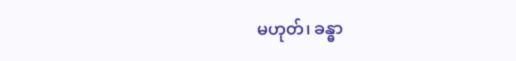မဟုတ်၊ ခန္ဓာ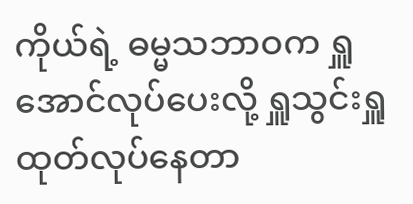ကိုယ်ရဲ့ ဓမ္မသဘာဝက ရှူအောင်လုပ်ပေးလို့ ရှူသွင်းရှူထုတ်လုပ်နေတာ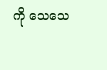ကို သေသေ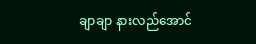ချာချာ နားလည်အောင်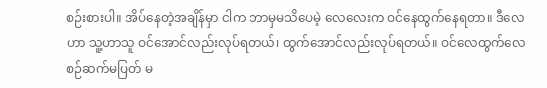စဉ်းစားပါ။ အိပ်နေတဲ့အချိန်မှာ ငါက ဘာမှမသိပေမဲ့ လေလေးက ဝင်နေထွက်နေရတာ။ ဒီလေဟာ သူ့ဟာသူ ဝင်အောင်လည်းလုပ်ရတယ်၊ ထွက်အောင်လည်းလုပ်ရတယ်။ ဝင်လေထွက်လေ စဉ်ဆက်မပြတ် မ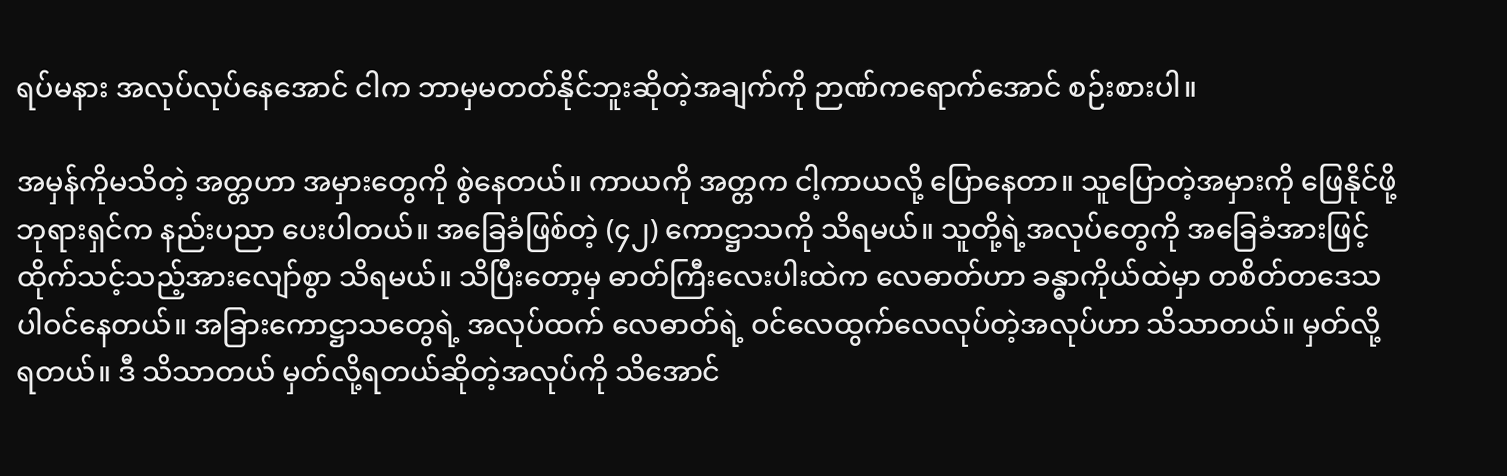ရပ်မနား အလုပ်လုပ်နေအောင် ငါက ဘာမှမတတ်နိုင်ဘူးဆိုတဲ့အချက်ကို ဉာဏ်ကရောက်အောင် စဉ်းစားပါ။

အမှန်ကိုမသိတဲ့ အတ္တဟာ အမှားတွေကို စွဲနေတယ်။ ကာယကို အတ္တက ငါ့ကာယလို့ ပြောနေတာ။ သူပြောတဲ့အမှားကို ဖြေနိုင်ဖို့ ဘုရားရှင်က နည်းပညာ ပေးပါတယ်။ အခြေခံဖြစ်တဲ့ (၄၂) ကောဋ္ဌာသကို သိရမယ်။ သူတို့ရဲ့အလုပ်တွေကို အခြေခံအားဖြင့် ထိုက်သင့်သည့်အားလျော်စွာ သိရမယ်။ သိပြီးတော့မှ ဓာတ်ကြီးလေးပါးထဲက လေဓာတ်ဟာ ခန္ဓာကိုယ်ထဲမှာ တစိတ်တဒေသ ပါဝင်နေတယ်။ အခြားကောဋ္ဌာသတွေရဲ့ အလုပ်ထက် လေဓာတ်ရဲ့ ဝင်လေထွက်လေလုပ်တဲ့အလုပ်ဟာ သိသာတယ်။ မှတ်လို့ရတယ်။ ဒီ သိသာတယ် မှတ်လို့ရတယ်ဆိုတဲ့အလုပ်ကို သိအောင်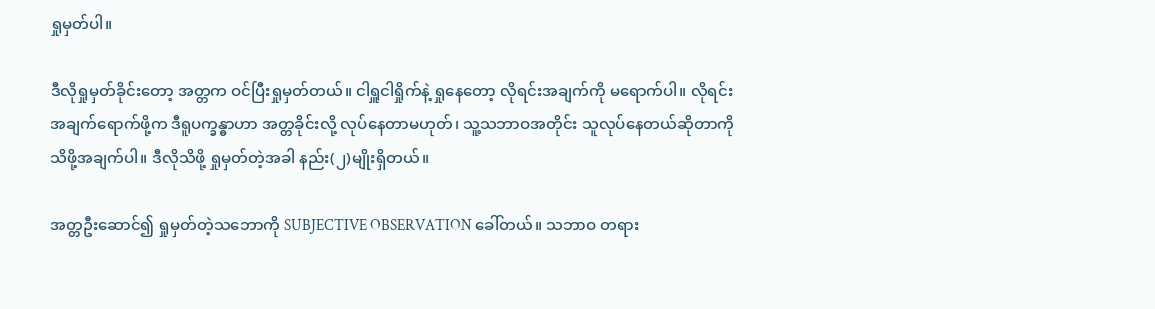ရှုမှတ်ပါ။

ဒီလိုရှုမှတ်ခိုင်းတော့ အတ္တက ဝင်ပြီးရှုမှတ်တယ်။ ငါရှူငါရှိုက်နဲ့ ရှုနေတော့ လိုရင်းအချက်ကို မရောက်ပါ။ လိုရင်းအချက်ရောက်ဖို့က ဒီရူပက္ခန္ဓာဟာ အတ္တခိုင်းလို့ လုပ်နေတာမဟုတ်၊ သူ့သဘာဝအတိုင်း သူလုပ်နေတယ်ဆိုတာကို သိဖို့အချက်ပါ။ ဒီလိုသိဖို့ ရှုမှတ်တဲ့အခါ နည်း(၂)မျိုးရှိတယ်။

အတ္တဦးဆောင်၍ ရှုမှတ်တဲ့သဘောကို SUBJECTIVE OBSERVATION ခေါ်တယ်။ သဘာဝ တရား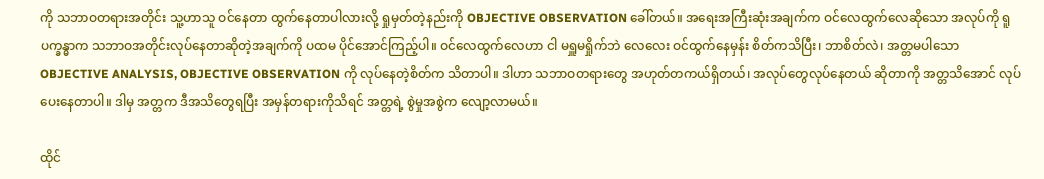ကို သဘာဝတရားအတိုင်း သူ့ဟာသူ ဝင်နေတာ ထွက်နေတာပါလားလို့ ရှုမှတ်တဲ့နည်းကို OBJECTIVE OBSERVATION ခေါ်တယ်။ အရေးအကြီးဆုံးအချက်က ဝင်လေထွက်လေဆိုသော အလုပ်ကို ရူပက္ခန္ဓာက သဘာဝအတိုင်းလုပ်နေတာဆိုတဲ့အချက်ကို ပထမ ပိုင်အောင်ကြည့်ပါ။ ဝင်လေထွက်လေဟာ ငါ မရှူမရှိုက်ဘဲ လေလေး ဝင်ထွက်နေမှန်း စိတ်ကသိပြီး၊ ဘာစိတ်လဲ၊ အတ္တမပါသော OBJECTIVE ANALYSIS, OBJECTIVE OBSERVATION ကို လုပ်နေတဲ့စိတ်က သိတာပါ။ ဒါဟာ သဘာဝတရားတွေ အဟုတ်တကယ်ရှိတယ်၊ အလုပ်တွေလုပ်နေတယ် ဆိုတာကို အတ္တသိအောင် လုပ်ပေးနေတာပါ။ ဒါမှ အတ္တက ဒီအသိတွေရပြီး အမှန်တရားကိုသိရင် အတ္တရဲ့ စွဲမှုအစွဲက လျော့လာမယ်။

ထိုင်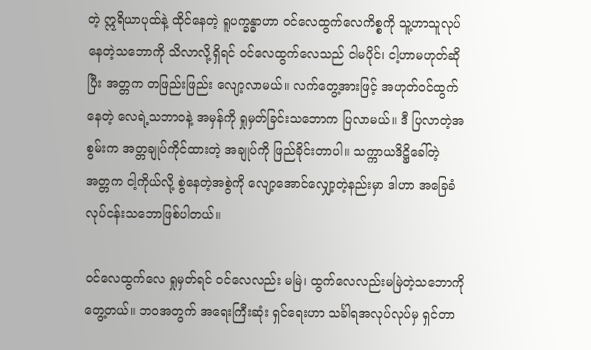တဲ့ ဣရိယာပုထ်နဲ့ ထိုင်နေတဲ့ ရူပက္ခန္ဓာဟာ ဝင်လေထွက်လေကိစ္စကို သူ့ဟာသူလုပ်နေတဲ့သဘောကို သိလာလို့ရှိရင် ဝင်လေထွက်လေသည် ငါမပိုင်၊ ငါ့ဟာမဟုတ်ဆိုပြီး အတ္တက တဖြည်းဖြည်း လျော့လာမယ်။ လက်တွေ့အားဖြင့် အဟုတ်ဝင်ထွက်နေတဲ့ လေရဲ့သဘာဝနဲ့ အမှန်ကို ရှုမှတ်ခြင်းသဘောက ပြလာမယ်။ ဒီ ပြလာတဲ့အစွမ်းက အတ္တချုပ်ကိုင်ထားတဲ့ အချုပ်ကို ဖြည်ခိုင်းတာပါ။ သက္ကာယဒိဋ္ဌိခေါ်တဲ့ အတ္တက ငါ့ကိုယ်လို့ စွဲနေတဲ့အစွဲကို လျော့အောင်လျှော့တဲ့နည်းမှာ ဒါဟာ အခြေခံလုပ်ငန်းသဘောဖြစ်ပါတယ်။

ဝင်လေထွက်လေ ရှုမှတ်ရင် ဝင်လေလည်း မမြဲ၊ ထွက်လေလည်းမမြဲတဲ့သဘောကို တွေ့တယ်။ ဘဝအတွက် အရေးကြီးဆုံး ရှင်ရေးဟာ သင်္ခါရအလုပ်လုပ်မှ ရှင်တာ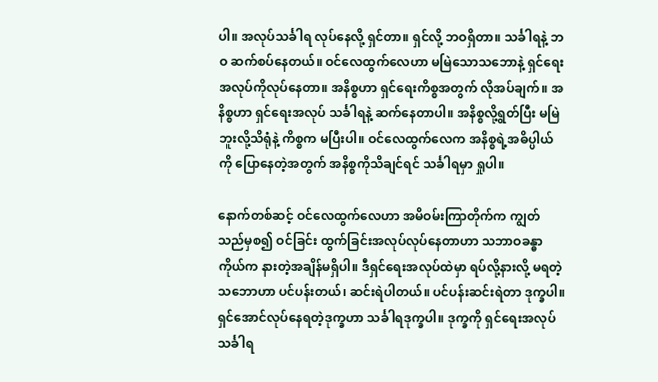ပါ။ အလုပ်သင်္ခါရ လုပ်နေလို့ ရှင်တာ။ ရှင်လို့ ဘဝရှိတာ။ သင်္ခါရနဲ့ ဘဝ ဆက်စပ်နေတယ်။ ဝင်လေထွက်လေဟာ မမြဲသောသဘောနဲ့ ရှင်ရေးအလုပ်ကိုလုပ်နေတာ။ အနိစ္စဟာ ရှင်ရေးကိစ္စအတွက် လိုအပ်ချက်။ အနိစ္စဟာ ရှင်ရေးအလုပ် သင်္ခါရနဲ့ ဆက်နေတာပါ။ အနိစ္စလို့ရွတ်ပြီး မမြဲဘူးလို့သိရုံနဲ့ ကိစ္စက မပြီးပါ။ ဝင်လေထွက်လေက အနိစ္စရဲ့အဓိပ္ပါယ်ကို ပြောနေတဲ့အတွက် အနိစ္စကိုသိချင်ရင် သင်္ခါရမှာ ရှုပါ။

နောက်တစ်ဆင့် ဝင်လေထွက်လေဟာ အမိဝမ်းကြာတိုက်က ကျွတ်သည်မှစ၍ ဝင်ခြင်း ထွက်ခြင်းအလုပ်လုပ်နေတာဟာ သဘာဝခန္ဓာကိုယ်က နားတဲ့အချိန်မရှိပါ။ ဒီရှင်ရေးအလုပ်ထဲမှာ ရပ်လို့နားလို့ မရတဲ့သဘောဟာ ပင်ပန်းတယ်၊ ဆင်းရဲပါတယ်။ ပင်ပန်းဆင်းရဲတာ ဒုက္ခပါ။ ရှင်အောင်လုပ်နေရတဲ့ဒုက္ခဟာ သင်္ခါရဒုက္ခပါ။ ဒုက္ခကို ရှင်ရေးအလုပ် သင်္ခါရ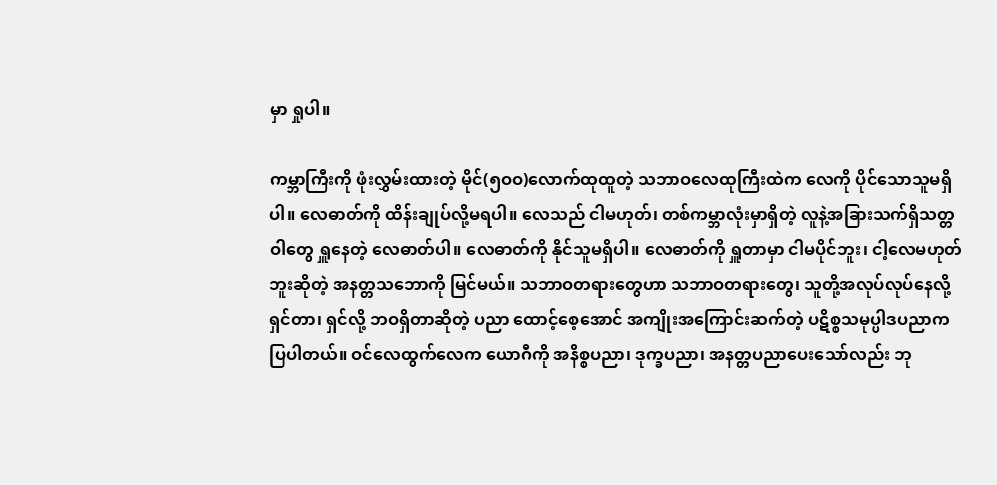မှာ ရှုပါ။

ကမ္ဘာကြီးကို ဖုံးလွှမ်းထားတဲ့ မိုင်(၅ဝဝ)လောက်ထုထူတဲ့ သဘာဝလေထုကြီးထဲက လေကို ပိုင်သောသူမရှိပါ။ လေဓာတ်ကို ထိန်းချုပ်လို့မရပါ။ လေသည် ငါမဟုတ်၊ တစ်ကမ္ဘာလုံးမှာရှိတဲ့ လူနဲ့အခြားသက်ရှိသတ္တဝါတွေ ရှူနေတဲ့ လေဓာတ်ပါ။ လေဓာတ်ကို နိုင်သူမရှိပါ။ လေဓာတ်ကို ရှူတာမှာ ငါမပိုင်ဘူး၊ ငါ့လေမဟုတ်ဘူးဆိုတဲ့ အနတ္တသဘောကို မြင်မယ်။ သဘာဝတရားတွေဟာ သဘာဝတရားတွေ၊ သူတို့အလုပ်လုပ်နေလို့ ရှင်တာ၊ ရှင်လို့ ဘဝရှိတာဆိုတဲ့ ပညာ ထောင့်စေ့အောင် အကျိုးအကြောင်းဆက်တဲ့ ပဋိစ္စသမုပ္ပါဒပညာက ပြပါတယ်။ ဝင်လေထွက်လေက ယောဂီကို အနိစ္စပညာ၊ ဒုက္ခပညာ၊ အနတ္တပညာပေးသော်လည်း ဘု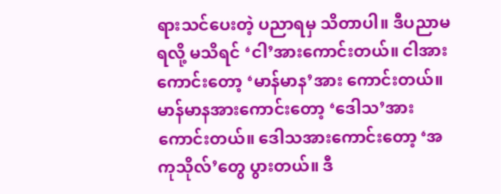ရားသင်ပေးတဲ့ ပညာရမှ သိတာပါ။ ဒီပညာမရလို့ မသိရင် ‘ငါ’အားကောင်းတယ်။ ငါအားကောင်းတော့ ‘မာန်မာန’အား ကောင်းတယ်။ မာန်မာနအားကောင်းတော့ ‘ဒေါသ’အားကောင်းတယ်။ ဒေါသအားကောင်းတော့ ‘အကုသိုလ်’တွေ ပွားတယ်။ ဒီ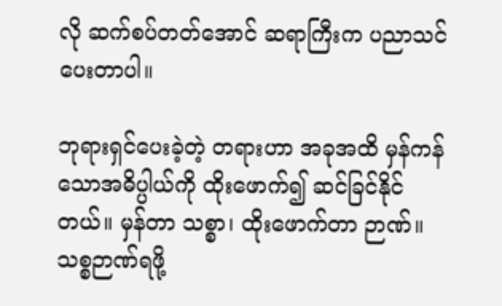လို ဆက်စပ်တတ်အောင် ဆရာကြီးက ပညာသင်ပေးတာပါ။

ဘုရားရှင်ပေးခဲ့တဲ့ တရားဟာ အခုအထိ မှန်ကန်သောအဓိပ္ပါယ်ကို ထိုးဖောက်၍ ဆင်ခြင်နိုင်တယ်။ မှန်တာ သစ္စာ၊ ထိုးဖောက်တာ ဉာဏ်။ သစ္စဉာဏ်ရဖို့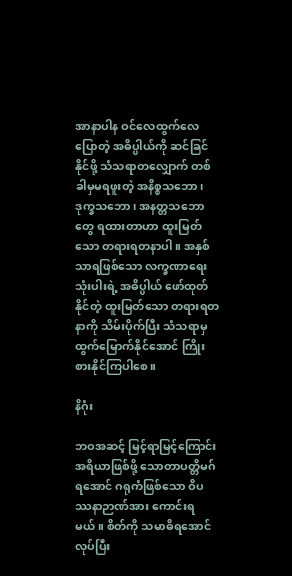အာနာပါန ဝင်လေထွက်လေပြောတဲ့ အဓိပ္ပါယ်ကို ဆင်ခြင်နိုင်ဖို့ သံသရာတလျှောက် တစ်ခါမှမရဖူးတဲ့ အနိစ္စသဘော၊ ဒုက္ခသဘော၊ အနတ္တသဘောတွေ ရထားတာဟာ ထူးမြတ်သော တရားရတနာပါ။ အနှစ်သာရဖြစ်သော လက္ခဏာရေးသုံးပါးရဲ့ အဓိပ္ပါယ် ဖော်ထုတ်နိုင်တဲ့ ထူးမြတ်သော တရားရတနာကို သိမ်းပိုက်ပြီး သံသရာမှ ထွက်မြောက်နိုင်အောင် ကြိုးစားနိုင်ကြပါစေ။

နိဂုံး

ဘဝအဆင့် မြင့်ရာမြင့်ကြောင်း အရိယာဖြစ်ဖို့ သောတာပတ္တိမဂ်ရအောင် ဂရုကံဖြစ်သော ဝိပဿနာဉာဏ်အား ကောင်းရမယ်။ စိတ်ကို သမာဓိရအောင်လုပ်ပြီး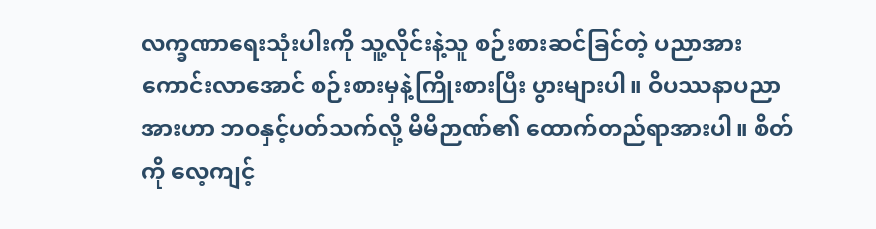လက္ခဏာရေးသုံးပါးကို သူ့လိုင်းနဲ့သူ စဉ်းစားဆင်ခြင်တဲ့ ပညာအား ကောင်းလာအောင် စဉ်းစားမှနဲ့ကြိုးစားပြီး ပွားများပါ။ ဝိပဿနာပညာအားဟာ ဘဝနှင့်ပတ်သက်လို့ မိမိဉာဏ်၏ ထောက်တည်ရာအားပါ။ စိတ်ကို လေ့ကျင့်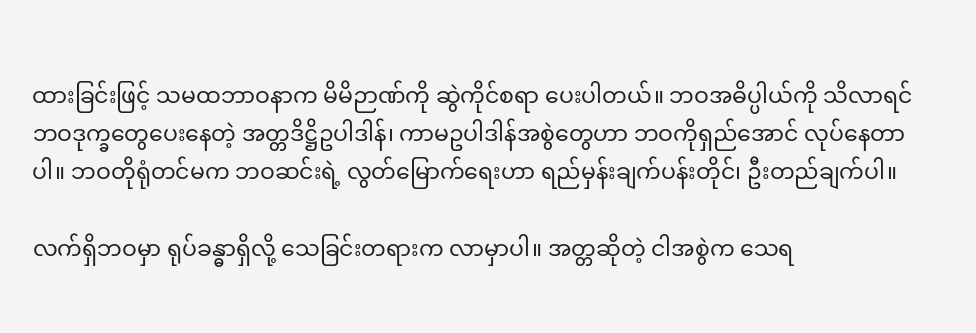ထားခြင်းဖြင့် သမထဘာဝနာက မိမိဉာဏ်ကို ဆွဲကိုင်စရာ ပေးပါတယ်။ ဘဝအဓိပ္ပါယ်ကို သိလာရင် ဘဝဒုက္ခတွေပေးနေတဲ့ အတ္တဒိဋ္ဌိဥပါဒါန်၊ ကာမဥပါဒါန်အစွဲတွေဟာ ဘဝကိုရှည်အောင် လုပ်နေတာပါ။ ဘဝတိုရုံတင်မက ဘဝဆင်းရဲ့ လွတ်မြောက်ရေးဟာ ရည်မှန်းချက်ပန်းတိုင်၊ ဦးတည်ချက်ပါ။

လက်ရှိဘဝမှာ ရုပ်ခန္ဓာရှိလို့ သေခြင်းတရားက လာမှာပါ။ အတ္တဆိုတဲ့ ငါအစွဲက သေရ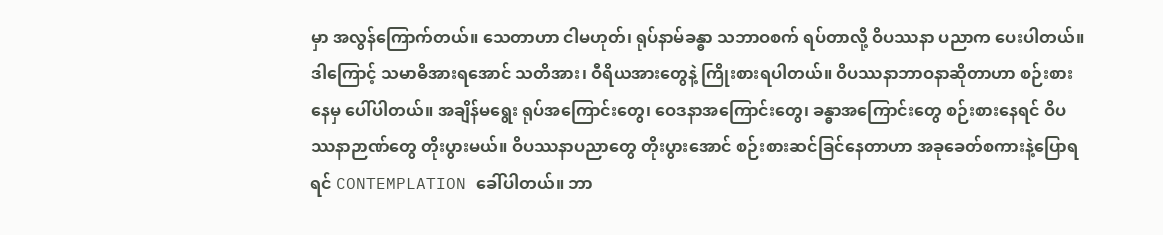မှာ အလွန်ကြောက်တယ်။ သေတာဟာ ငါမဟုတ်၊ ရုပ်နာမ်ခန္ဓာ သဘာဝစက် ရပ်တာလို့ ဝိပဿနာ ပညာက ပေးပါတယ်။ ဒါကြောင့် သမာဓိအားရအောင် သတိအား၊ ဝီရိယအားတွေနဲ့ ကြိုးစားရပါတယ်။ ဝိပဿနာဘာဝနာဆိုတာဟာ စဉ်းစားနေမှ ပေါ်ပါတယ်။ အချိန်မရွေး ရုပ်အကြောင်းတွေ၊ ဝေဒနာအကြောင်းတွေ၊ ခန္ဓာအကြောင်းတွေ စဉ်းစားနေရင် ဝိပဿနာဉာဏ်တွေ တိုးပွားမယ်။ ဝိပဿနာပညာတွေ တိုးပွားအောင် စဉ်းစားဆင်ခြင်နေတာဟာ အခုခေတ်စကားနဲ့ပြောရရင် CONTEMPLATION ခေါ်ပါတယ်။ ဘာ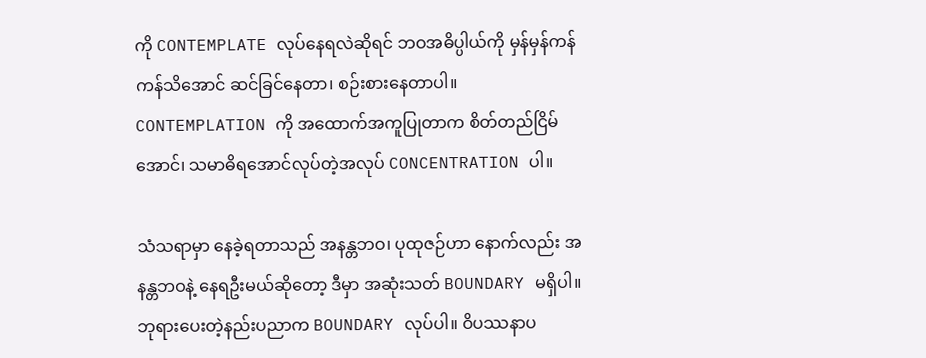ကို CONTEMPLATE လုပ်နေရလဲဆိုရင် ဘဝအဓိပ္ပါယ်ကို မှန်မှန်ကန်ကန်သိအောင် ဆင်ခြင်နေတာ၊ စဉ်းစားနေတာပါ။ CONTEMPLATION ကို အထောက်အကူပြုတာက စိတ်တည်ငြိမ်အောင်၊ သမာဓိရအောင်လုပ်တဲ့အလုပ် CONCENTRATION ပါ။

သံသရာမှာ နေခဲ့ရတာသည် အနန္တဘဝ၊ ပုထုဇဉ်ဟာ နောက်လည်း အနန္တဘဝနဲ့ နေရဦးမယ်ဆိုတော့ ဒီမှာ အဆုံးသတ် BOUNDARY မရှိပါ။ ဘုရားပေးတဲ့နည်းပညာက BOUNDARY လုပ်ပါ။ ဝိပဿနာပ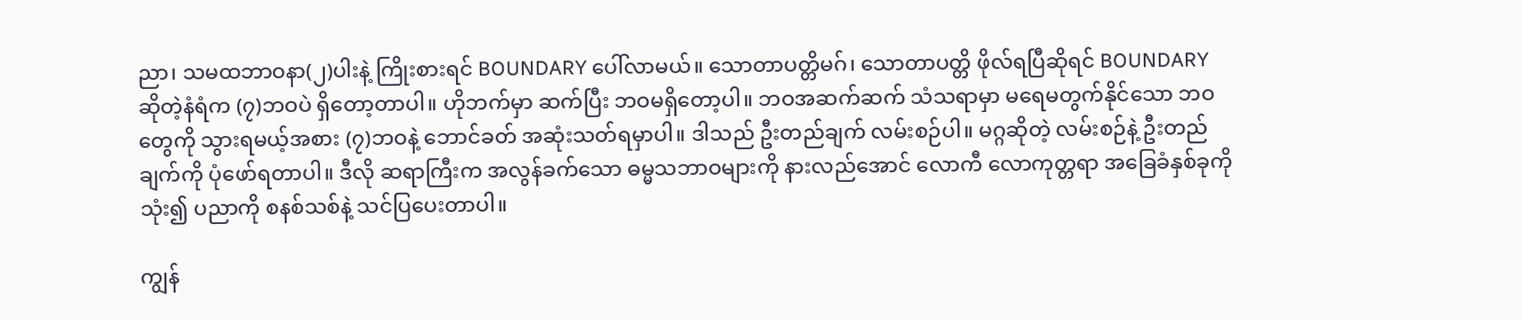ညာ၊ သမထဘာဝနာ(၂)ပါးနဲ့ ကြိုးစားရင် BOUNDARY ပေါ်လာမယ်။ သောတာပတ္တိမဂ်၊ သောတာပတ္တိ ဖိုလ်ရပြီဆိုရင် BOUNDARY ဆိုတဲ့နံရံက (၇)ဘဝပဲ ရှိတော့တာပါ။ ဟိုဘက်မှာ ဆက်ပြီး ဘဝမရှိတော့ပါ။ ဘဝအဆက်ဆက် သံသရာမှာ မရေမတွက်နိုင်သော ဘဝတွေကို သွားရမယ့်အစား (၇)ဘဝနဲ့ ဘောင်ခတ် အဆုံးသတ်ရမှာပါ။ ဒါသည် ဦးတည်ချက် လမ်းစဉ်ပါ။ မဂ္ဂဆိုတဲ့ လမ်းစဉ်နဲ့ ဦးတည်ချက်ကို ပုံဖော်ရတာပါ။ ဒီလို ဆရာကြီးက အလွန်ခက်သော ဓမ္မသဘာဝများကို နားလည်အောင် လောကီ လောကုတ္တရာ အခြေခံနှစ်ခုကိုသုံး၍ ပညာကို စနစ်သစ်နဲ့ သင်ပြပေးတာပါ။

ကျွန်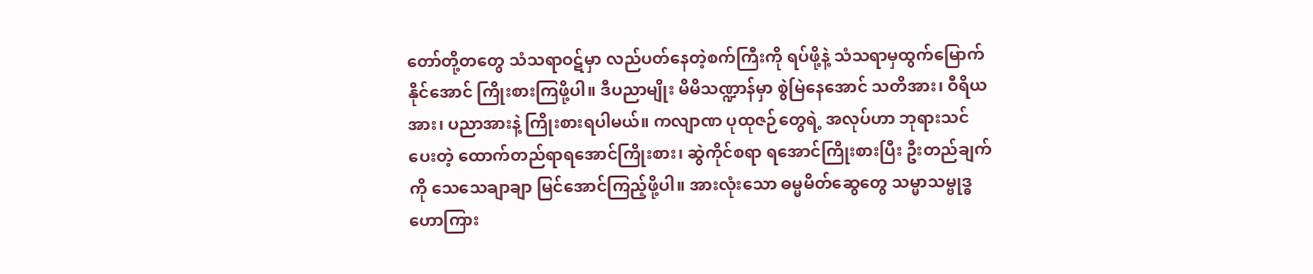တော်တို့တတွေ သံသရာဝဋ်မှာ လည်ပတ်နေတဲ့စက်ကြီးကို ရပ်ဖို့နဲ့ သံသရာမှထွက်မြောက်နိုင်အောင် ကြိုးစားကြဖို့ပါ။ ဒီပညာမျိုး မိမိသဏ္ဍာန်မှာ စွဲမြဲနေအောင် သတိအား၊ ဝီရိယအား၊ ပညာအားနဲ့ ကြိုးစားရပါမယ်။ ကလျာဏ ပုထုဇဉ်တွေရဲ့ အလုပ်ဟာ ဘုရားသင်ပေးတဲ့ ထောက်တည်ရာရအောင်ကြိုးစား၊ ဆွဲကိုင်စရာ ရအောင်ကြိုးစားပြီး ဦးတည်ချက်ကို သေသေချာချာ မြင်အောင်ကြည့်ဖို့ပါ။ အားလုံးသော ဓမ္မမိတ်ဆွေတွေ သမ္မာသမ္ဗုဒ္ဓ ဟောကြား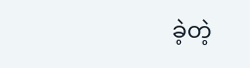ခဲ့တဲ့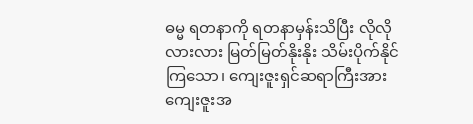ဓမ္မ ရတနာကို ရတနာမှန်းသိပြီး လိုလိုလားလား မြတ်မြတ်နိုးနိုး သိမ်းပိုက်နိုင်ကြသော၊ ကျေးဇူးရှင်ဆရာကြီးအား ကျေးဇူးအ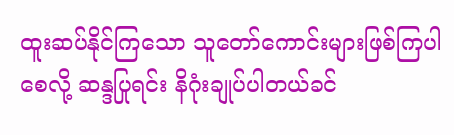ထူးဆပ်နိုင်ကြသော သူတော်ကောင်းများဖြစ်ကြပါစေလို့ ဆန္ဒပြုရင်း နိဂုံးချုပ်ပါတယ်ခင်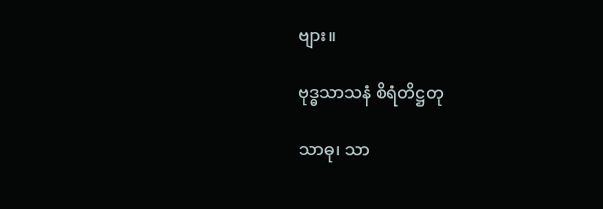ဗျား။

ဗုဒ္ဓသာသနံ စိရံတိဋ္ဌတု

သာဓု၊ သာ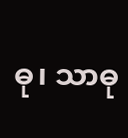ဓု၊ သာဓု